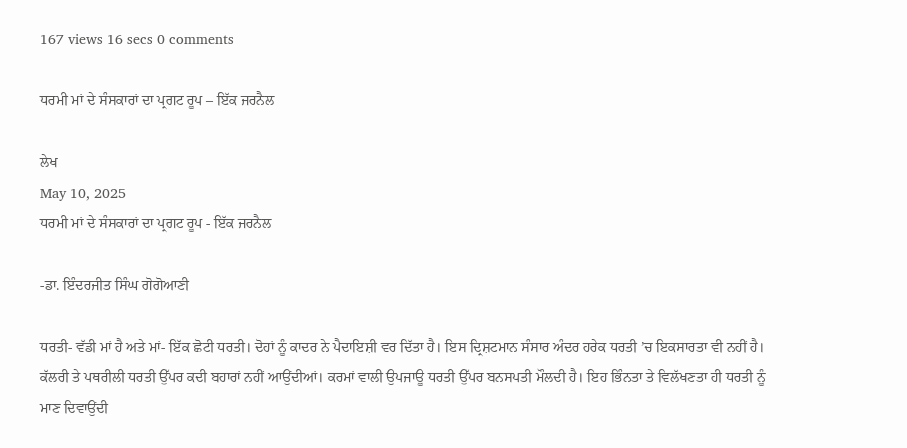167 views 16 secs 0 comments

ਧਰਮੀ ਮਾਂ ਦੇ ਸੰਸਕਾਰਾਂ ਦਾ ਪ੍ਰਗਟ ਰੂਪ – ਇੱਕ ਜਰਨੈਲ

ਲੇਖ
May 10, 2025
ਧਰਮੀ ਮਾਂ ਦੇ ਸੰਸਕਾਰਾਂ ਦਾ ਪ੍ਰਗਟ ਰੂਪ - ਇੱਕ ਜਰਨੈਲ

-ਡਾ. ਇੰਦਰਜੀਤ ਸਿੰਘ ਗੋਗੋਆਣੀ

ਧਰਤੀ- ਵੱਡੀ ਮਾਂ ਹੈ ਅਤੇ ਮਾਂ- ਇੱਕ ਛੋਟੀ ਧਰਤੀ। ਦੋਹਾਂ ਨੂੰ ਕਾਦਰ ਨੇ ਪੈਦਾਇਸ਼ੀ ਵਰ ਦਿੱਤਾ ਹੈ। ਇਸ ਦ੍ਰਿਸ਼ਟਮਾਨ ਸੰਸਾਰ ਅੰਦਰ ਹਰੇਕ ਧਰਤੀ ’ਚ ਇਕਸਾਰਤਾ ਵੀ ਨਹੀਂ ਹੈ। ਕੱਲਰੀ ਤੇ ਪਥਰੀਲੀ ਧਰਤੀ ਉੱਪਰ ਕਦੀ ਬਹਾਰਾਂ ਨਹੀਂ ਆਉਂਦੀਆਂ। ਕਰਮਾਂ ਵਾਲੀ ਉਪਜਾਊ ਧਰਤੀ ਉੱਪਰ ਬਨਸਪਤੀ ਮੌਲਦੀ ਹੈ। ਇਹ ਭਿੰਨਤਾ ਤੇ ਵਿਲੱਖਣਤਾ ਹੀ ਧਰਤੀ ਨੂੰ ਮਾਣ ਦਿਵਾਉਂਦੀ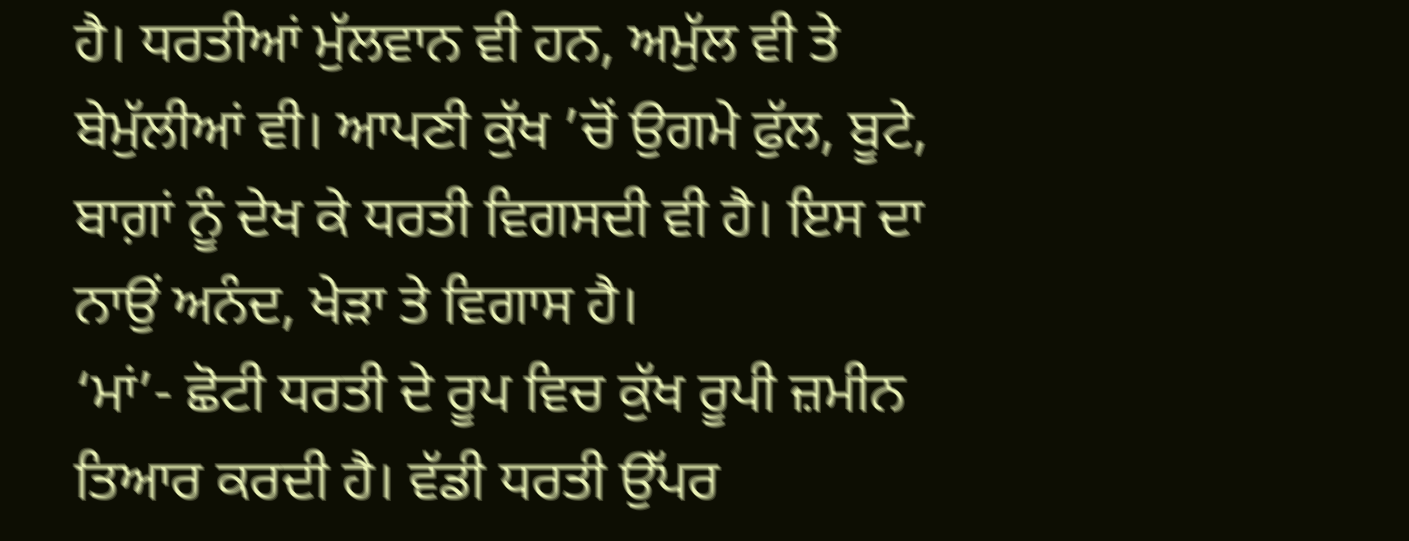ਹੈ। ਧਰਤੀਆਂ ਮੁੱਲਵਾਨ ਵੀ ਹਨ, ਅਮੁੱਲ ਵੀ ਤੇ ਬੇਮੁੱਲੀਆਂ ਵੀ। ਆਪਣੀ ਕੁੱਖ ’ਚੋਂ ਉਗਮੇ ਫੁੱਲ, ਬੂਟੇ, ਬਾਗ਼ਾਂ ਨੂੰ ਦੇਖ ਕੇ ਧਰਤੀ ਵਿਗਸਦੀ ਵੀ ਹੈ। ਇਸ ਦਾ ਨਾਉਂ ਅਨੰਦ, ਖੇੜਾ ਤੇ ਵਿਗਾਸ ਹੈ।
‘ਮਾਂ’- ਛੋਟੀ ਧਰਤੀ ਦੇ ਰੂਪ ਵਿਚ ਕੁੱਖ ਰੂਪੀ ਜ਼ਮੀਨ ਤਿਆਰ ਕਰਦੀ ਹੈ। ਵੱਡੀ ਧਰਤੀ ਉੱਪਰ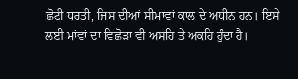ਛੋਟੀ ਧਰਤੀ, ਜਿਸ ਦੀਆਂ ਸੀਮਾਵਾਂ ਕਾਲ ਦੇ ਅਧੀਨ ਹਨ। ਇਸੇ ਲਈ ਮਾਂਵਾਂ ਦਾ ਵਿਛੋੜਾ ਵੀ ਅਸਹਿ ਤੇ ਅਕਹਿ ਹੁੰਦਾ ਹੈ।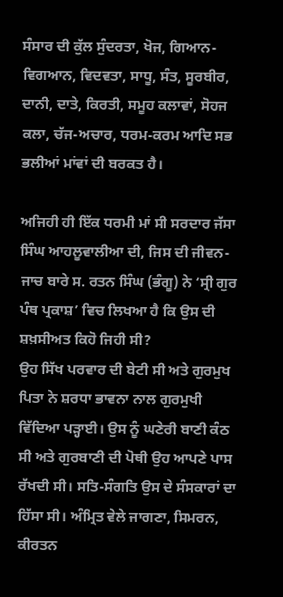ਸੰਸਾਰ ਦੀ ਕੁੱਲ ਸੁੰਦਰਤਾ, ਖੋਜ, ਗਿਆਨ-ਵਿਗਆਨ, ਵਿਦਵਤਾ, ਸਾਧੂ, ਸੰਤ, ਸੂਰਬੀਰ, ਦਾਨੀ, ਦਾਤੇ, ਕਿਰਤੀ, ਸਮੂਹ ਕਲਾਵਾਂ, ਸੋਹਜ ਕਲਾ, ਚੱਜ-ਅਚਾਰ, ਧਰਮ-ਕਰਮ ਆਦਿ ਸਭ ਭਲੀਆਂ ਮਾਂਵਾਂ ਦੀ ਬਰਕਤ ਹੈ।

ਅਜਿਹੀ ਹੀ ਇੱਕ ਧਰਮੀ ਮਾਂ ਸੀ ਸਰਦਾਰ ਜੱਸਾ ਸਿੰਘ ਆਹਲੂਵਾਲੀਆ ਦੀ, ਜਿਸ ਦੀ ਜੀਵਨ-ਜਾਚ ਬਾਰੇ ਸ. ਰਤਨ ਸਿੰਘ (ਭੰਗੂ) ਨੇ ‘ਸ੍ਰੀ ਗੁਰ ਪੰਥ ਪ੍ਰਕਾਸ਼’ ਵਿਚ ਲਿਖਆ ਹੈ ਕਿ ਉਸ ਦੀ ਸ਼ਖ਼ਸੀਅਤ ਕਿਹੋ ਜਿਹੀ ਸੀ?
ਉਹ ਸਿੱਖ ਪਰਵਾਰ ਦੀ ਬੇਟੀ ਸੀ ਅਤੇ ਗੁਰਮੁਖ ਪਿਤਾ ਨੇ ਸ਼ਰਧਾ ਭਾਵਨਾ ਨਾਲ ਗੁਰਮੁਖੀ ਵਿੱਦਿਆ ਪੜ੍ਹਾਈ। ਉਸ ਨੂੰ ਘਣੇਰੀ ਬਾਣੀ ਕੰਠ ਸੀ ਅਤੇ ਗੁਰਬਾਣੀ ਦੀ ਪੋਥੀ ਉਹ ਆਪਣੇ ਪਾਸ ਰੱਖਦੀ ਸੀ। ਸਤਿ-ਸੰਗਤਿ ਉਸ ਦੇ ਸੰਸਕਾਰਾਂ ਦਾ ਹਿੱਸਾ ਸੀ। ਅੰਮ੍ਰਿਤ ਵੇਲੇ ਜਾਗਣਾ, ਸਿਮਰਨ, ਕੀਰਤਨ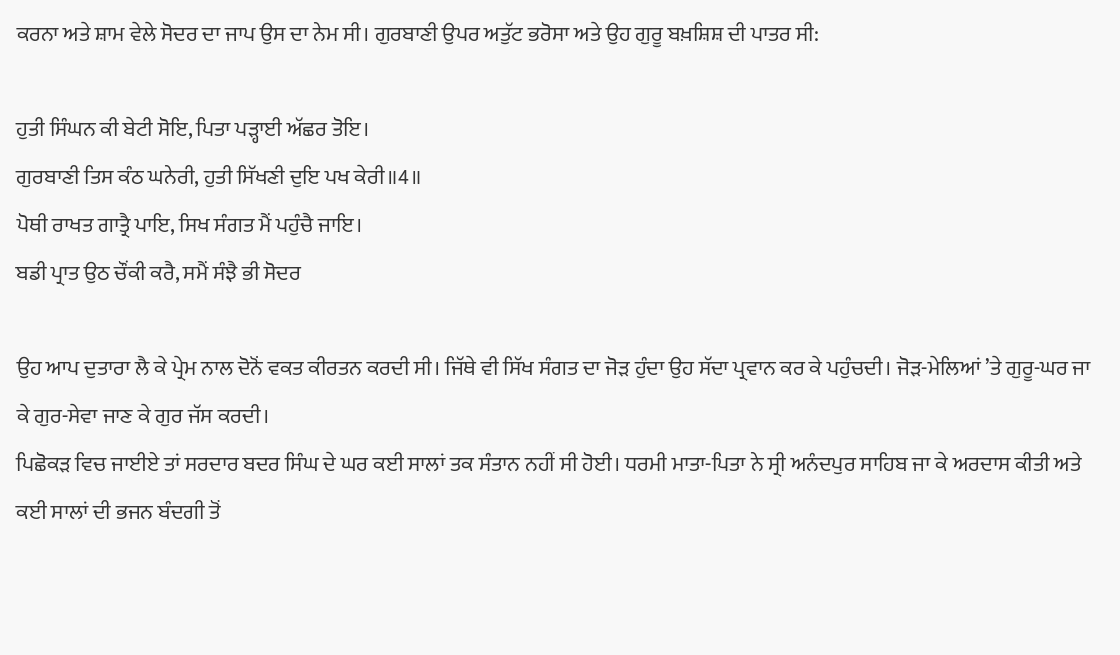ਕਰਨਾ ਅਤੇ ਸ਼ਾਮ ਵੇਲੇ ਸੋਦਰ ਦਾ ਜਾਪ ਉਸ ਦਾ ਨੇਮ ਸੀ। ਗੁਰਬਾਣੀ ਉਪਰ ਅਤੁੱਟ ਭਰੋਸਾ ਅਤੇ ਉਹ ਗੁਰੂ ਬਖ਼ਸ਼ਿਸ਼ ਦੀ ਪਾਤਰ ਸੀ:

ਹੁਤੀ ਸਿੰਘਨ ਕੀ ਬੇਟੀ ਸੋਇ, ਪਿਤਾ ਪੜ੍ਹਾਈ ਅੱਛਰ ਤੋਇ।
ਗੁਰਬਾਣੀ ਤਿਸ ਕੰਠ ਘਨੇਰੀ, ਹੁਤੀ ਸਿੱਖਣੀ ਦੁਇ ਪਖ ਕੇਰੀ॥4॥
ਪੋਥੀ ਰਾਖਤ ਗਾਤ੍ਰੈ ਪਾਇ, ਸਿਖ ਸੰਗਤ ਮੈਂ ਪਹੁੰਚੈ ਜਾਇ।
ਬਡੀ ਪ੍ਰਾਤ ਉਠ ਚੌਂਕੀ ਕਰੈ, ਸਮੈਂ ਸੰਝੈ ਭੀ ਸੋਦਰ

ਉਹ ਆਪ ਦੁਤਾਰਾ ਲੈ ਕੇ ਪ੍ਰੇਮ ਨਾਲ ਦੋਨੋਂ ਵਕਤ ਕੀਰਤਨ ਕਰਦੀ ਸੀ। ਜਿੱਥੇ ਵੀ ਸਿੱਖ ਸੰਗਤ ਦਾ ਜੋੜ ਹੁੰਦਾ ਉਹ ਸੱਦਾ ਪ੍ਰਵਾਨ ਕਰ ਕੇ ਪਹੁੰਚਦੀ। ਜੋੜ-ਮੇਲਿਆਂ ’ਤੇ ਗੁਰੂ-ਘਰ ਜਾ ਕੇ ਗੁਰ-ਸੇਵਾ ਜਾਣ ਕੇ ਗੁਰ ਜੱਸ ਕਰਦੀ।
ਪਿਛੋਕੜ ਵਿਚ ਜਾਈਏ ਤਾਂ ਸਰਦਾਰ ਬਦਰ ਸਿੰਘ ਦੇ ਘਰ ਕਈ ਸਾਲਾਂ ਤਕ ਸੰਤਾਨ ਨਹੀਂ ਸੀ ਹੋਈ। ਧਰਮੀ ਮਾਤਾ-ਪਿਤਾ ਨੇ ਸ੍ਰੀ ਅਨੰਦਪੁਰ ਸਾਹਿਬ ਜਾ ਕੇ ਅਰਦਾਸ ਕੀਤੀ ਅਤੇ ਕਈ ਸਾਲਾਂ ਦੀ ਭਜਨ ਬੰਦਗੀ ਤੋਂ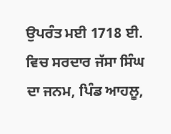ਉਪਰੰਤ ਮਈ 1718 ਈ. ਵਿਚ ਸਰਦਾਰ ਜੱਸਾ ਸਿੰਘ ਦਾ ਜਨਮ, ਪਿੰਡ ਆਹਲੂ,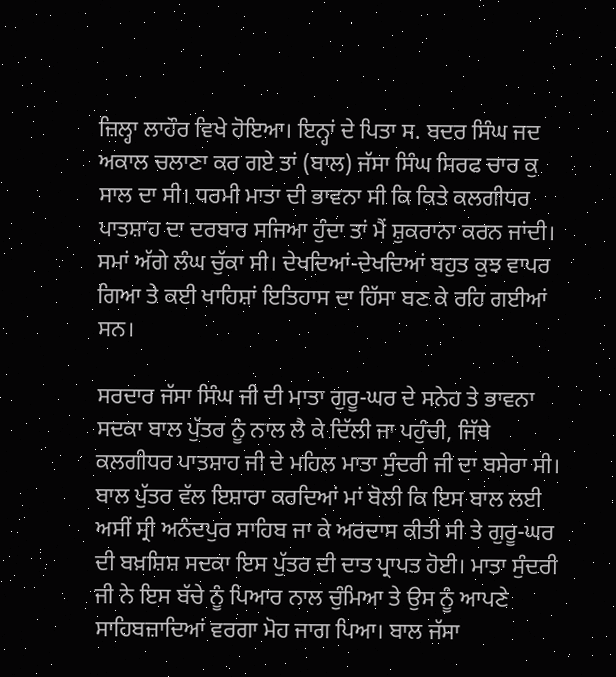ਜ਼ਿਲ੍ਹਾ ਲਾਹੌਰ ਵਿਖੇ ਹੋਇਆ। ਇਨ੍ਹਾਂ ਦੇ ਪਿਤਾ ਸ. ਬਦਰ ਸਿੰਘ ਜਦ ਅਕਾਲ ਚਲਾਣਾ ਕਰ ਗਏ ਤਾਂ (ਬਾਲ) ਜੱਸਾ ਸਿੰਘ ਸਿਰਫ ਚਾਰ ਕੁ ਸਾਲ ਦਾ ਸੀ। ਧਰਮੀ ਮਾਤਾ ਦੀ ਭਾਵਨਾ ਸੀ ਕਿ ਕਿਤੇ ਕਲਗੀਧਰ ਪਾਤਸ਼ਾਹ ਦਾ ਦਰਬਾਰ ਸਜਿਆ ਹੁੰਦਾ ਤਾਂ ਮੈਂ ਸ਼ੁਕਰਾਨਾ ਕਰਨ ਜਾਂਦੀ। ਸਮਾਂ ਅੱਗੇ ਲੰਘ ਚੁੱਕਾ ਸੀ। ਦੇਖਦਿਆਂ-ਦੇਖਦਿਆਂ ਬਹੁਤ ਕੁਝ ਵਾਪਰ ਗਿਆ ਤੇ ਕਈ ਖਾਹਿਸ਼ਾਂ ਇਤਿਹਾਸ ਦਾ ਹਿੱਸਾ ਬਣ ਕੇ ਰਹਿ ਗਈਆਂ ਸਨ।

ਸਰਦਾਰ ਜੱਸਾ ਸਿੰਘ ਜੀ ਦੀ ਮਾਤਾ ਗੁਰੂ-ਘਰ ਦੇ ਸਨੇਹ ਤੇ ਭਾਵਨਾ ਸਦਕਾ ਬਾਲ ਪੁੱਤਰ ਨੂੰ ਨਾਲ ਲੈ ਕੇ ਦਿੱਲੀ ਜਾ ਪਹੁੰਚੀ, ਜਿੱਥੇ ਕਲਗੀਧਰ ਪਾਤਸ਼ਾਹ ਜੀ ਦੇ ਮਹਿਲ ਮਾਤਾ ਸੁੰਦਰੀ ਜੀ ਦਾ ਬਸੇਰਾ ਸੀ। ਬਾਲ ਪੁੱਤਰ ਵੱਲ ਇਸ਼ਾਰਾ ਕਰਦਿਆਂ ਮਾਂ ਬੋਲੀ ਕਿ ਇਸ ਬਾਲ ਲਈ ਅਸੀਂ ਸ੍ਰੀ ਅਨੰਦਪੁਰ ਸਾਹਿਬ ਜਾ ਕੇ ਅਰਦਾਸ ਕੀਤੀ ਸੀ ਤੇ ਗੁਰੂ-ਘਰ ਦੀ ਬਖ਼ਸ਼ਿਸ਼ ਸਦਕਾ ਇਸ ਪੁੱਤਰ ਦੀ ਦਾਤ ਪ੍ਰਾਪਤ ਹੋਈ। ਮਾਤਾ ਸੁੰਦਰੀ ਜੀ ਨੇ ਇਸ ਬੱਚੇ ਨੂੰ ਪਿਆਰ ਨਾਲ ਚੁੰਮਿਆ ਤੇ ਉਸ ਨੂੰ ਆਪਣੇ ਸਾਹਿਬਜ਼ਾਦਿਆਂ ਵਰਗਾ ਮੋਹ ਜਾਗ ਪਿਆ। ਬਾਲ ਜੱਸਾ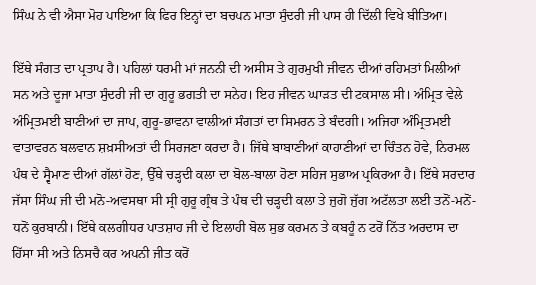ਸਿੰਘ ਨੇ ਵੀ ਐਸਾ ਮੋਹ ਪਾਇਆ ਕਿ ਫਿਰ ਇਨ੍ਹਾਂ ਦਾ ਬਚਪਨ ਮਾਤਾ ਸੁੰਦਰੀ ਜੀ ਪਾਸ ਹੀ ਦਿੱਲੀ ਵਿਖੇ ਬੀਤਿਆ।

ਇੱਥੇ ਸੰਗਤ ਦਾ ਪ੍ਰਤਾਪ ਹੈ। ਪਹਿਲਾਂ ਧਰਮੀ ਮਾਂ ਜਨਨੀ ਦੀ ਅਸੀਸ ਤੇ ਗੁਰਮੁਖੀ ਜੀਵਨ ਦੀਆਂ ਰਹਿਮਤਾਂ ਮਿਲੀਆਂ ਸਨ ਅਤੇ ਦੂਜਾ ਮਾਤਾ ਸੁੰਦਰੀ ਜੀ ਦਾ ਗੁਰੂ ਭਗਤੀ ਦਾ ਸਨੇਹ। ਇਹ ਜੀਵਨ ਘਾੜਤ ਦੀ ਟਕਸਾਲ ਸੀ। ਅੰਮ੍ਰਿਤ ਵੇਲੇ ਅੰਮ੍ਰਿਤਮਈ ਬਾਣੀਆਂ ਦਾ ਜਾਪ, ਗੁਰੂ-ਭਾਵਨਾ ਵਾਲੀਆਂ ਸੰਗਤਾਂ ਦਾ ਸਿਮਰਨ ਤੇ ਬੰਦਗੀ। ਅਜਿਹਾ ਅੰਮ੍ਰਿਤਮਈ ਵਾਤਾਵਰਨ ਬਲਵਾਨ ਸ਼ਖ਼ਸੀਅਤਾਂ ਦੀ ਸਿਰਜਣਾ ਕਰਦਾ ਹੈ। ਜਿੱਥੇ ਬਾਬਾਣੀਆਂ ਕਾਹਾਣੀਆਂ ਦਾ ਚਿੰਤਨ ਹੋਵੇ, ਨਿਰਮਲ ਪੰਥ ਦੇ ਸ੍ਵੈਮਾਣ ਦੀਆਂ ਗੱਲਾਂ ਹੋਣ, ਉੱਥੇ ਚੜ੍ਹਦੀ ਕਲਾ ਦਾ ਬੋਲ-ਬਾਲਾ ਹੋਣਾ ਸਹਿਜ ਸੁਭਾਅ ਪ੍ਰਕਿਰਆ ਹੈ। ਇੱਥੇ ਸਰਦਾਰ ਜੱਸਾ ਸਿੰਘ ਜੀ ਦੀ ਮਨੋ-ਅਵਸਥਾ ਸੀ ਸ੍ਰੀ ਗੁਰੂ ਗ੍ਰੰਥ ਤੇ ਪੰਥ ਦੀ ਚੜ੍ਹਦੀ ਕਲਾ ਤੇ ਜੁਗੋ ਜੁੱਗ ਅਟੱਲਤਾ ਲਈ ਤਨੋਂ-ਮਨੋਂ-ਧਨੋਂ ਕੁਰਬਾਨੀ। ਇੱਥੇ ਕਲਗੀਧਰ ਪਾਤਸ਼ਾਹ ਜੀ ਦੇ ਇਲਾਹੀ ਬੋਲ ਸੁਭ ਕਰਮਨ ਤੇ ਕਬਹੂੰ ਨ ਟਰੋਂ ਨਿੱਤ ਅਰਦਾਸ ਦਾ ਹਿੱਸਾ ਸੀ ਅਤੇ ਨਿਸਚੈ ਕਰ ਅਪਨੀ ਜੀਤ ਕਰੋਂ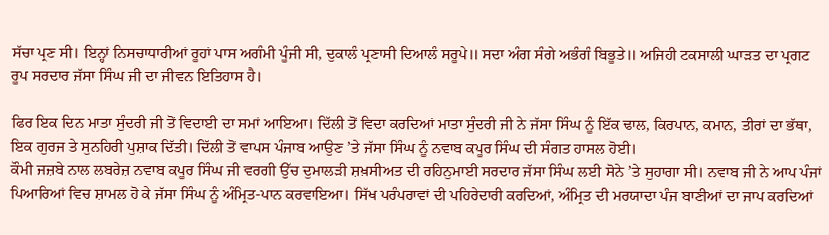ਸੱਚਾ ਪ੍ਰਣ ਸੀ। ਇਨ੍ਹਾਂ ਨਿਸਚਾਧਾਰੀਆਂ ਰੂਹਾਂ ਪਾਸ ਅਗੰਮੀ ਪੂੰਜੀ ਸੀ, ਦੁਕਾਲੰ ਪ੍ਰਣਾਸੀ ਦਿਆਲੰ ਸਰੂਪੇ॥ ਸਦਾ ਅੰਗ ਸੰਗੇ ਅਭੰਗੰ ਬਿਭੂਤੇ॥ ਅਜਿਹੀ ਟਕਸਾਲੀ ਘਾੜਤ ਦਾ ਪ੍ਰਗਟ ਰੂਪ ਸਰਦਾਰ ਜੱਸਾ ਸਿੰਘ ਜੀ ਦਾ ਜੀਵਨ ਇਤਿਹਾਸ ਹੈ।

ਫਿਰ ਇਕ ਦਿਨ ਮਾਤਾ ਸੁੰਦਰੀ ਜੀ ਤੋਂ ਵਿਦਾਈ ਦਾ ਸਮਾਂ ਆਇਆ। ਦਿੱਲੀ ਤੋਂ ਵਿਦਾ ਕਰਦਿਆਂ ਮਾਤਾ ਸੁੰਦਰੀ ਜੀ ਨੇ ਜੱਸਾ ਸਿੰਘ ਨੂੰ ਇੱਕ ਢਾਲ, ਕਿਰਪਾਨ, ਕਮਾਨ, ਤੀਰਾਂ ਦਾ ਭੱਥਾ, ਇਕ ਗੁਰਜ ਤੇ ਸੁਨਹਿਰੀ ਪੁਸ਼ਾਕ ਦਿੱਤੀ। ਦਿੱਲੀ ਤੋਂ ਵਾਪਸ ਪੰਜਾਬ ਆਉਣ ’ਤੇ ਜੱਸਾ ਸਿੰਘ ਨੂੰ ਨਵਾਬ ਕਪੂਰ ਸਿੰਘ ਦੀ ਸੰਗਤ ਹਾਸਲ ਹੋਈ।
ਕੌਮੀ ਜਜ਼ਬੇ ਨਾਲ ਲਬਰੇਜ਼ ਨਵਾਬ ਕਪੂਰ ਸਿੰਘ ਜੀ ਵਰਗੀ ਉੱਚ ਦੁਮਾਲੜੀ ਸ਼ਖ਼ਸੀਅਤ ਦੀ ਰਹਿਨੁਮਾਈ ਸਰਦਾਰ ਜੱਸਾ ਸਿੰਘ ਲਈ ਸੋਨੇ ’ਤੇ ਸੁਹਾਗਾ ਸੀ। ਨਵਾਬ ਜੀ ਨੇ ਆਪ ਪੰਜਾਂ ਪਿਆਰਿਆਂ ਵਿਚ ਸ਼ਾਮਲ ਹੋ ਕੇ ਜੱਸਾ ਸਿੰਘ ਨੂੰ ਅੰਮ੍ਰਿਤ-ਪਾਨ ਕਰਵਾਇਆ। ਸਿੱਖ ਪਰੰਪਰਾਵਾਂ ਦੀ ਪਹਿਰੇਦਾਰੀ ਕਰਦਿਆਂ, ਅੰਮ੍ਰਿਤ ਦੀ ਮਰਯਾਦਾ ਪੰਜ ਬਾਣੀਆਂ ਦਾ ਜਾਪ ਕਰਦਿਆਂ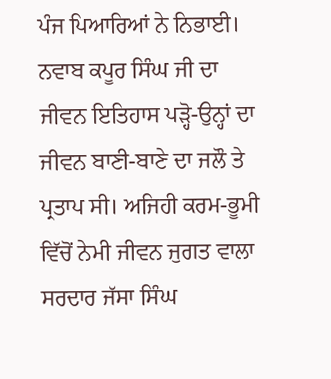ਪੰਜ ਪਿਆਰਿਆਂ ਨੇ ਨਿਭਾਈ। ਨਵਾਬ ਕਪੂਰ ਸਿੰਘ ਜੀ ਦਾ ਜੀਵਨ ਇਤਿਹਾਸ ਪੜ੍ਹੋ-ਉਨ੍ਹਾਂ ਦਾ ਜੀਵਨ ਬਾਣੀ-ਬਾਣੇ ਦਾ ਜਲੌ ਤੇ ਪ੍ਰਤਾਪ ਸੀ। ਅਜਿਹੀ ਕਰਮ-ਭੂਮੀ ਵਿੱਚੋਂ ਨੇਮੀ ਜੀਵਨ ਜੁਗਤ ਵਾਲਾ ਸਰਦਾਰ ਜੱਸਾ ਸਿੰਘ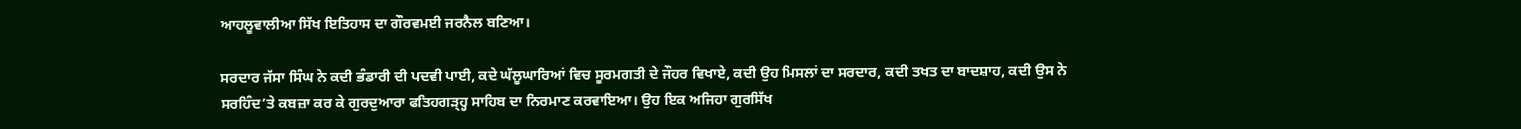ਆਹਲੂਵਾਲੀਆ ਸਿੱਖ ਇਤਿਹਾਸ ਦਾ ਗੌਰਵਮਈ ਜਰਨੈਲ ਬਣਿਆ।

ਸਰਦਾਰ ਜੱਸਾ ਸਿੰਘ ਨੇ ਕਦੀ ਭੰਡਾਰੀ ਦੀ ਪਦਵੀ ਪਾਈ, ਕਦੇ ਘੱਲੂਘਾਰਿਆਂ ਵਿਚ ਸੂਰਮਗਤੀ ਦੇ ਜੌਹਰ ਵਿਖਾਏ, ਕਦੀ ਉਹ ਮਿਸਲਾਂ ਦਾ ਸਰਦਾਰ, ਕਦੀ ਤਖਤ ਦਾ ਬਾਦਸ਼ਾਹ, ਕਦੀ ਉਸ ਨੇ ਸਰਹਿੰਦ’ਤੇ ਕਬਜ਼ਾ ਕਰ ਕੇ ਗੁਰਦੁਆਰਾ ਫਤਿਹਗੜ੍ਹ੍ਹ ਸਾਹਿਬ ਦਾ ਨਿਰਮਾਣ ਕਰਵਾਇਆ। ਉਹ ਇਕ ਅਜਿਹਾ ਗੁਰਸਿੱਖ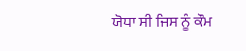ਯੋਧਾ ਸੀ ਜਿਸ ਨੂੰ ਕੌਮ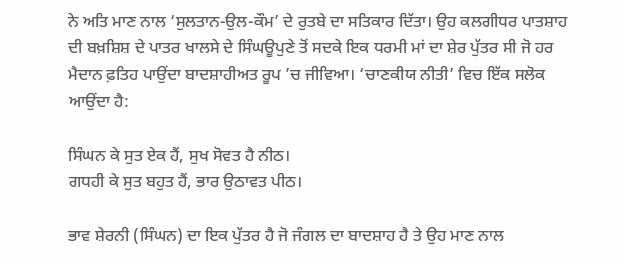ਨੇ ਅਤਿ ਮਾਣ ਨਾਲ ‘ਸੁਲਤਾਨ-ਉਲ-ਕੌਮ’ ਦੇ ਰੁਤਬੇ ਦਾ ਸਤਿਕਾਰ ਦਿੱਤਾ। ਉਹ ਕਲਗੀਧਰ ਪਾਤਸ਼ਾਹ ਦੀ ਬਖ਼ਸ਼ਿਸ਼ ਦੇ ਪਾਤਰ ਖਾਲਸੇ ਦੇ ਸਿੰਘਊਪੁਣੇ ਤੋਂ ਸਦਕੇ ਇਕ ਧਰਮੀ ਮਾਂ ਦਾ ਸ਼ੇਰ ਪੁੱਤਰ ਸੀ ਜੋ ਹਰ ਮੈਦਾਨ ਫ਼ਤਿਹ ਪਾਉਂਦਾ ਬਾਦਸ਼ਾਹੀਅਤ ਰੂਪ ’ਚ ਜੀਵਿਆ। ‘ਚਾਣਕੀਯ ਨੀਤੀ’ ਵਿਚ ਇੱਕ ਸਲੋਕ ਆਉਂਦਾ ਹੈ:

ਸਿੰਘਨ ਕੇ ਸੁਤ ਏਕ ਹੈਂ, ਸੁਖ ਸੋਵਤ ਹੈ ਨੀਠ।
ਗਧਹੀ ਕੇ ਸੁਤ ਬਹੁਤ ਹੈਂ, ਭਾਰ ਉਠਾਵਤ ਪੀਠ।

ਭਾਵ ਸ਼ੇਰਨੀ (ਸਿੰਘਨ) ਦਾ ਇਕ ਪੁੱਤਰ ਹੈ ਜੋ ਜੰਗਲ ਦਾ ਬਾਦਸ਼ਾਹ ਹੈ ਤੇ ਉਹ ਮਾਣ ਨਾਲ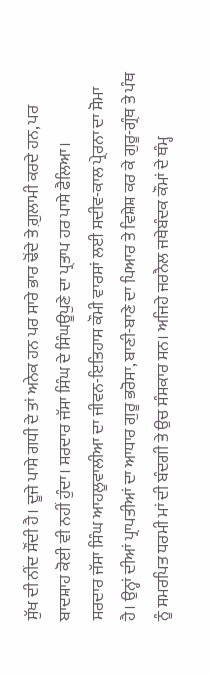ਸੁੱਖ ਦੀ ਨੀਂਦ ਸੌਂਦੀ ਹੈ। ਦੂਜੇ ਪਾਸੇ ਗਧੀ ਦੇ ਤਾਂ ਅਨੇਕ ਹਨ ਪਰ ਸਾਰੇ ਭਾਰ ਢੋਂਦੇ ਤੇ ਗ਼ੁਲਾਮੀ ਕਰਦੇ ਹਨ, ਪਰ ਬਾਦਸ਼ਾਹ ਕੋਈ ਵੀ ਨਹੀਂ ਹੁੰਦਾ। ਸਰਦਾਰ ਜੱਸਾ ਸਿੰਘ ਦੇ ਸਿੰਘਊਪੁਣੇ ਦਾ ਪ੍ਰਤਾਪ ਹਰ ਪਾਸੇ ਫੈਲਿਆ।
ਸਰਦਾਰ ਜੱਸਾ ਸਿੰਘ ਆਹਲੂਵਾਲੀਆ ਦਾ ਜੀਵਨ-ਇਤਿਹਾਸ ਕੌਮੀ ਵਾਰਸਾਂ ਲਈ ਸਦੀਵ-ਕਾਲ ਪ੍ਰੇਰਨਾ ਦਾ ਸੋਮਾ ਹੈ। ਉਨ੍ਹਾਂ ਦੀਆਂ ਪ੍ਰਾਪਤੀਆਂ ਦਾ ਆਧਾਰ ਗੁਰੂ ਭਰੋਸਾ, ਬਾਣੀ-ਬਾਣੇ ਦਾ ਪਿਆਰ ਤੇ ਵਿਸ਼ੇਸ਼ ਕਰ ਕੇ ਗੁਰੂ-ਗ੍ਰੰਥ ਤੇ ਪੰਥ ਨੂੰ ਸਮਰਪਿਤ ਧਰਮੀ ਮਾਂ ਦੀ ਬੰਦਗੀ ਤੇ ਉਚ ਸੰਸਕਾਰ ਸਨ। ਅਜਿਹੇ ਜਰਨੈਲ ਜਥੇਬੰਦਕ ਕੌਮਾਂ ਦੇ ਥੰਮ੍ਹ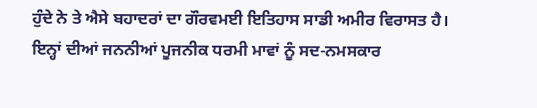ਹੁੰਦੇ ਨੇ ਤੇ ਐਸੇ ਬਹਾਦਰਾਂ ਦਾ ਗੌਰਵਮਈ ਇਤਿਹਾਸ ਸਾਡੀ ਅਮੀਰ ਵਿਰਾਸਤ ਹੈ। ਇਨ੍ਹਾਂ ਦੀਆਂ ਜਨਨੀਆਂ ਪੂਜਨੀਕ ਧਰਮੀ ਮਾਵਾਂ ਨੂੰ ਸਦ-ਨਮਸਕਾਰ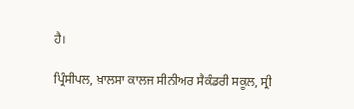ਹੈ।

ਪ੍ਰਿੰਸੀਪਲ, ਖ਼ਾਲਸਾ ਕਾਲਜ ਸੀਨੀਅਰ ਸੈਕੰਡਰੀ ਸਕੂਲ, ਸ੍ਰੀ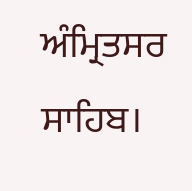ਅੰਮ੍ਰਿਤਸਰ ਸਾਹਿਬ।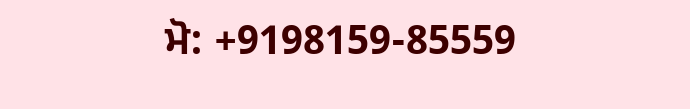ਮੋ: +9198159-85559